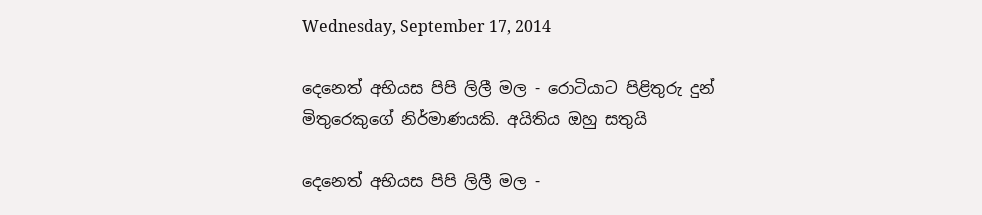Wednesday, September 17, 2014

දෙනෙත් අභියස පිපි ලිලී මල - රොටියාට පිළිතුරු දුන් මිතුරෙකුගේ නිර්මාණයකි. අයිතිය ඔහු සතුයි

දෙනෙත් අභියස පිපි ලිලී මල -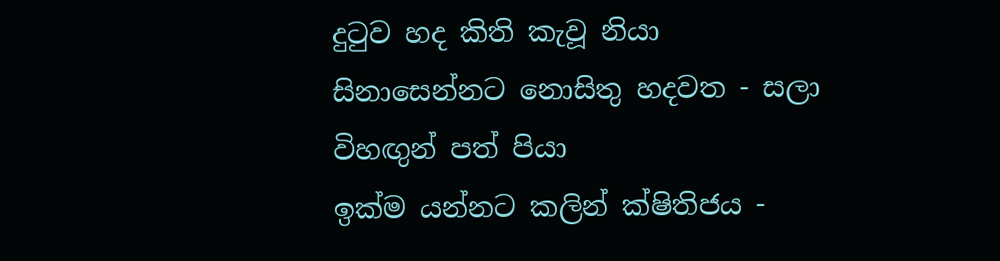දුටුව හද කිති කැවූ නියා
සිනාසෙන්නට නොසිතු හදවත - සලා විහඟුන් පත් පියා
ඉක්ම යන්නට කලින් ක්ෂිතිජය -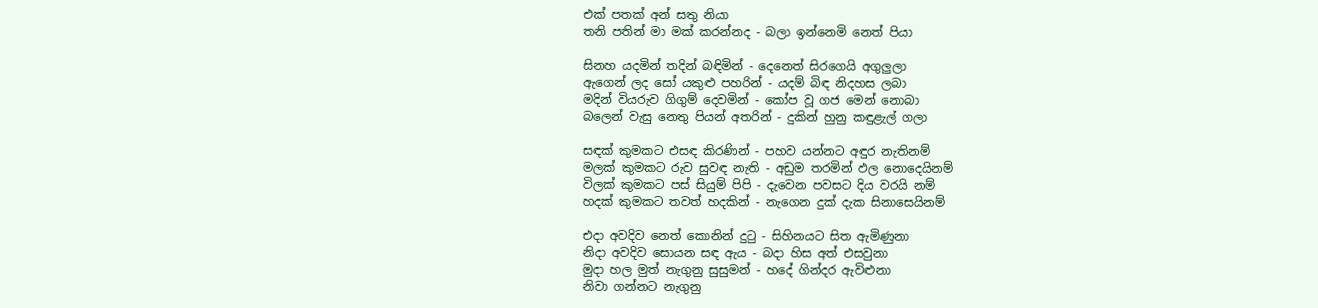එක් පතක් අන් සතු නියා
තනි පතින් මා මක් කරන්නද - බලා ඉන්නෙමි නෙත් පියා

සිනහ යදමින් තදින් බඳිමින් - දෙනෙත් සිරගෙයි අගුලුලා
ඇගෙන් ලද සෝ යකුළු පහරින් - යදම් බිඳ නිදහස ලබා
මදින් වියරුව ගිගුම් දෙවමින් - කෝප වූ ගජ මෙන් නොබා
බලෙන් වැසු නෙතු පියන් අතරින් - දුකින් හුනු කඳුළැල් ගලා

සඳක් කුමකට එසඳ කිරණින් - පහව යන්නට අඳුර නැතිනම්
මලක් කුමකට රුව සුවඳ නැති - අඩුම තරමින් ඵල නොදෙයිනම්
විලක් කුමකට පස් සියුම් පිපි - දැවෙන පවසට දිය වරයි නම්
හදක් කුමකට තවත් හදකින් - නැගෙන දුක් දැක සිනාසෙයිනම්

එදා අවදිව නෙත් කොනින් දුටු - සිහිනයට සිත ඇමිණුනා
නිදා අවදිව සොයන සඳ ඇය - බදා හිස අත් එසවුනා
මුදා හල මුත් නැගුනු සුසුමන් - හදේ ගින්දර ඇවිළුනා
නිවා ගන්නට නැගුනු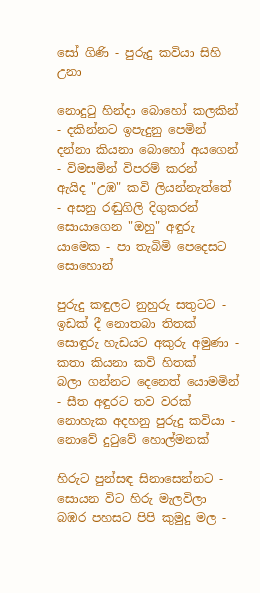සෝ ගිණි - පුරුදු කවියා සිහි උනා

නොදුටු හින්දා බොහෝ කලකින් - දකින්නට ඉපැදුනු පෙමින්
දන්නා කියනා බොහෝ අයගෙන් - විමසමින් විපරම් කරන්
ඇයිද "උඹ" කවි ලියන්නැත්තේ - අසනු රඬුගිලි දිගුකරන්
සොයාගෙන "ඔහු" අඳුරු යාමෙක - පා තැබිමි පෙදෙසට සොහොන්

පුරුදු කඳුලට නුහුරු සතුටට - ඉඩක් දී නොතබා තිතක්
සොඳුරු හැඩයට අකුරු අමුණා - කතා කියනා කවි හිතක්
බලා ගන්නට දෙනෙත් යොමමින් - සීත අඳුරට තව වරක්
නොහැක අදහනු පුරුදු කවියා - නොවේ දුටුවේ හොල්මනක්

හිරුට පුන්සඳ සිනාසෙන්නට - සොයන විට හිරු මැලවිලා
බඹර පහසට පිපි කුමුදු මල -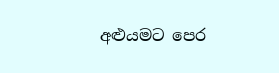අළුයමට පෙර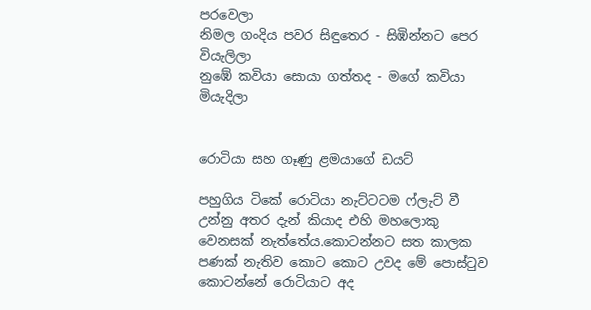පරවෙලා
නිමල ගංදිය පවර සිඳුතෙර - සිඹින්නට පෙර වියැලිලා
නුඹේ කවියා සොයා ගත්තද - මගේ කවියා මියැදිලා


රොටියා සහ ගෑණු ළමයාගේ ඩයට්

පහුගිය ටිකේ රොටියා නැට්ටටම ෆ්ලැට් වී උන්නු අතර දැන් කියාද එහි මහලොකු වෙනසක් නැත්තේය.කොටන්නට සත කාලක පණක් නැතිව කොට කොට උවද මේ පොස්ටුව කොටන්නේ රොටියාට අද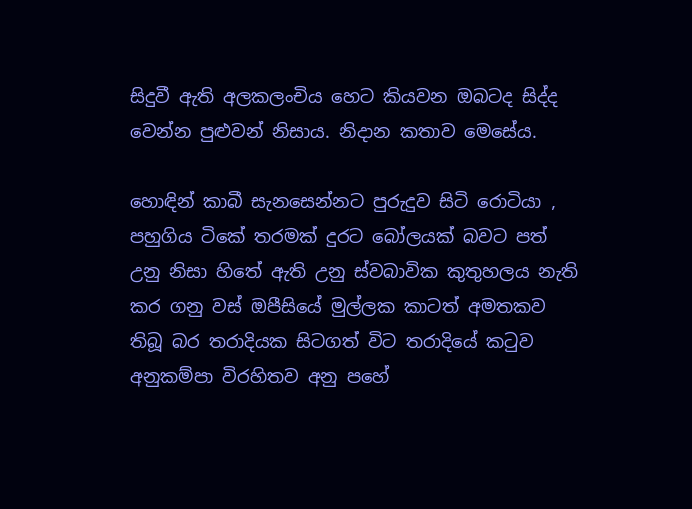සිදුවී ඇති අලකලංචිය හෙට කියවන ඔබටද සිද්ද වෙන්න පුළුවන් නිසාය. නිදාන කතාව මෙසේය.

හොඳින් කාබී සැනසෙන්නට පුරුදුව සිටි රොටියා , පහුගිය ටිකේ තරමක් දුරට බෝලයක් බවට පත් උනු නිසා හිතේ ඇති උනු ස්වබාවික කුතුහලය නැති කර ගනු වස් ඔපීසියේ මුල්ලක කාටත් අමතකව තිබූ බර තරාදියක සිටගත් විට තරාදියේ කටුව අනුකම්පා විරහිතව අනු පහේ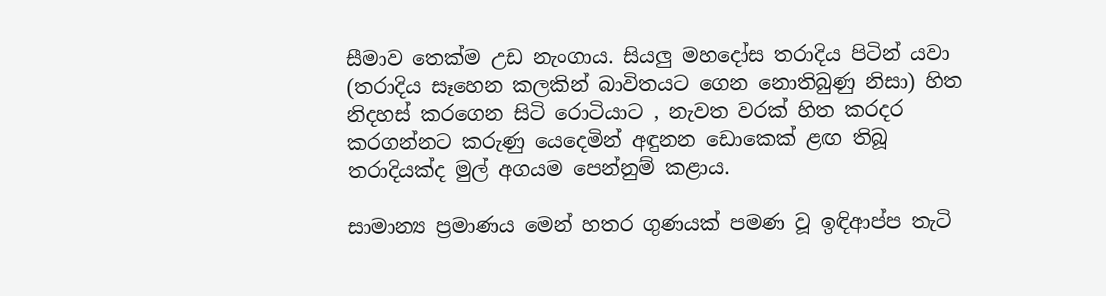සීමාව තෙක්ම උඩ නැංගාය. සියලු මහදෝස තරාදිය පිටින් යවා (තරාදිය සෑහෙන කලකින් බාවිතයට ගෙන නොතිබුණු නිසා) හිත නිදහස් කරගෙන සිටි රොටියාට , නැවත වරක් හිත කරදර කරගන්නට කරුණු යෙදෙමින් අඳුනන ඩොකෙක් ළඟ තිබූ තරාදියක්ද මුල් අගයම පෙන්නුම් කළාය.

සාමාන්‍ය ප්‍රමාණය මෙන් හතර ගුණයක් පමණ වූ ඉඳිආප්ප තැටි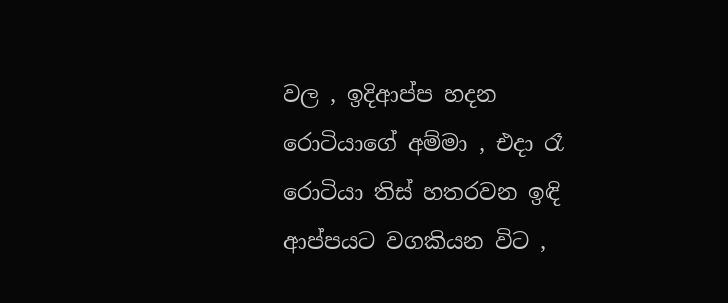වල , ඉදිආප්ප හදන රොටියාගේ අම්මා , එදා රෑ රොටියා තිස් හතරවන ඉඳි ආප්පයට වගකියන විට ,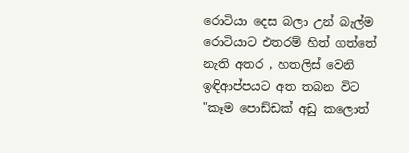රොටියා දෙස බලා උන් බැල්ම රොටියාට එතරම් හිත් ගත්තේ නැති අතර , හතලිස් වෙනි ඉඳිආප්පයට අත තබන විට "කෑම පොඩ්ඩක් අඩු කලොත්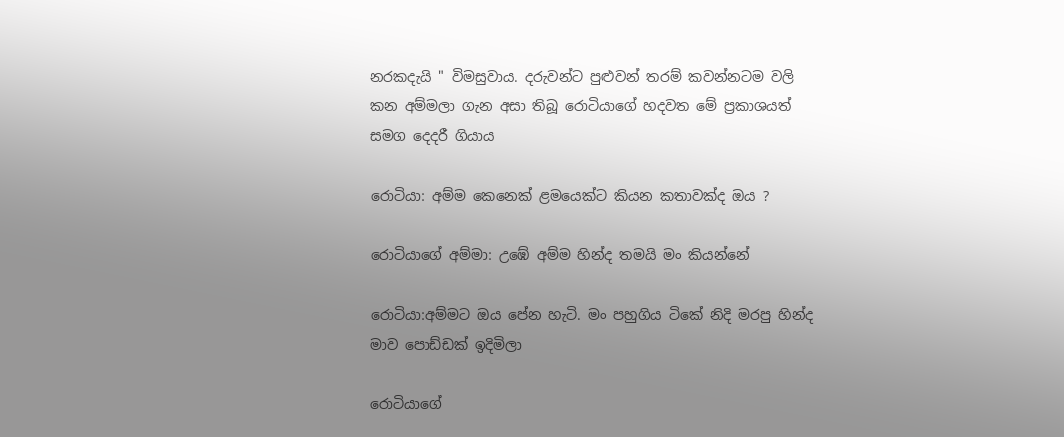නරකදැයි " විමසුවාය. දරුවන්ට පුළුවන් තරම් කවන්නටම වලි කන අම්මලා ගැන අසා තිබූ රොටියාගේ හදවත මේ ප්‍රකාශයත් සමග දෙදරී ගියාය

රොටියා: අම්ම කෙනෙක් ළමයෙක්ට කියන කතාවක්ද ඔය ?

රොටියාගේ අම්මා: උඹේ අම්ම හින්ද තමයි මං කියන්නේ

රොටියා:අම්මට ඔය පේන හැටි. මං පහුගිය ටිකේ නිදි මරපු හින්ද මාව පොඩ්ඩක් ඉදිමිලා

රොටියාගේ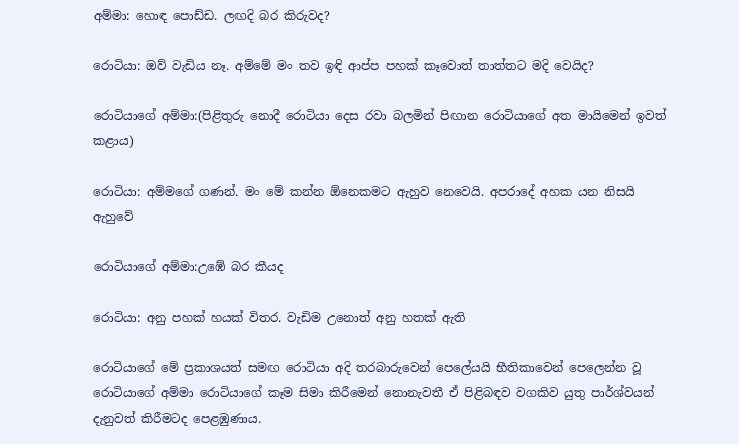අම්මා: හොඳ පොඩ්ඩ. ලඟදි බර කිරුවද?

රොටියා: ඔව් වැඩිය නෑ. අම්මේ මං තව ඉඳි ආප්ප පහක් කෑවොත් තාත්තට මදි වෙයිද?

රොටියාගේ අම්මා:(පිළිතුරු නොදී රොටියා දෙස රවා බලමින් පිඟාන රොටියාගේ අත මායිමෙන් ඉවත් කළාය)

රොටියා: අම්මගේ ගණන්. මං මේ කන්න ඕනෙකමට ඇහුව නෙවෙයි. අපරාදේ අහක යන නිසයි ඇහුවේ

රොටියාගේ අම්මා:උඹේ බර කීයද

රොටියා: අනු පහක් හයක් විතර. වැඩිම උනොත් අනු හතක් ඇති

රොටියාගේ මේ ප්‍රකාශයත් සමඟ රොටියා අදි තරබාරුවෙන් පෙලේයයි භීතිකාවෙන් පෙලෙන්න වූ රොටියාගේ අම්මා රොටියාගේ කෑම සිමා කිරීමෙන් නොනැවතී ඒ පිළිබඳව වගකිව යුතු පාර්ශ්වයන් දැනුවත් කිරීමටද පෙළඹුණාය.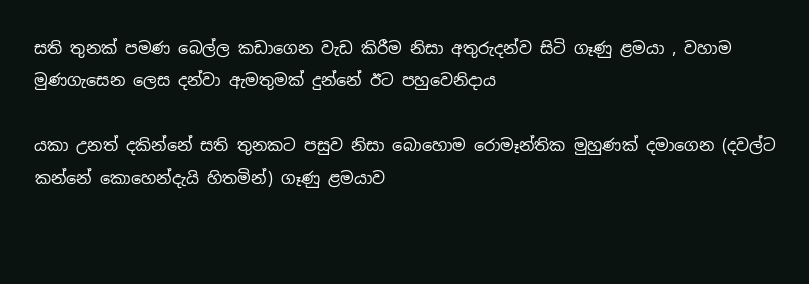සති තුනක් පමණ බෙල්ල කඩාගෙන වැඩ කිරීම නිසා අතුරුදන්ව සිටි ගෑණු ළමයා , වහාම මුණගැසෙන ලෙස දන්වා ඇමතුමක් දුන්නේ ඊට පහුවෙනිදාය

යකා උනත් දකින්නේ සති තුනකට පසුව නිසා බොහොම රොමෑන්තික මුහුණක් දමාගෙන (දවල්ට කන්නේ කොහෙන්දැයි හිතමින්) ගෑණු ළමයාව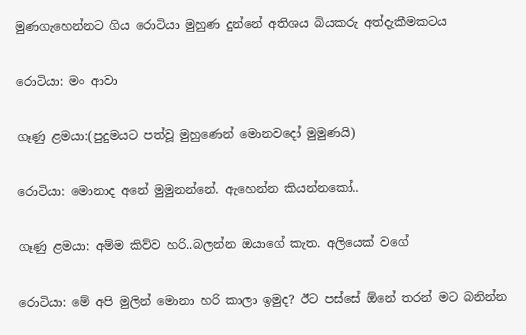මුණගැහෙන්නට ගිය රොටියා මුහුණ දුන්නේ අතිශය බියකරු අත්දැකීමකටය

රොටියා: මං ආවා

ගෑණු ළමයා:(පුදුමයට පත්වූ මුහුණෙන් මොනවදෝ මුමුණයි)

රොටියා: මොනාද අනේ මුමුනන්නේ. ඇහෙන්න කියන්නකෝ..

ගෑණු ළමයා: අම්ම කිව්ව හරි..බලන්න ඔයාගේ කැත. අලියෙක් වගේ

රොටියා: මේ අපි මුලින් මොනා හරි කාලා ඉමුද? ඊට පස්සේ ඕනේ තරන් මට බනින්න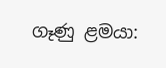ගෑණු ළමයා: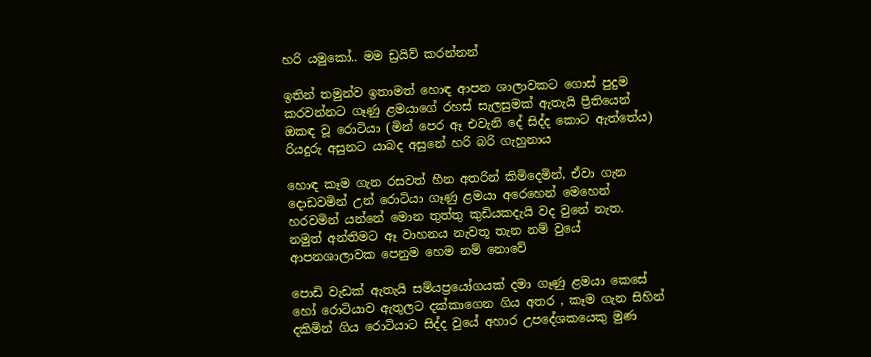හරි යමුකෝ.. මම ඩ්‍රයිව් කරන්නන්

ඉතින් තමුන්ව ඉතාමත් හොඳ ආපන ශාලාවකට ගොස් පුදුම කරවන්නට ගෑණු ළමයාගේ රහස් සැලසුමක් ඇතැයි ප්‍රීතියෙන් ඔකඳ වූ රොටියා (මින් පෙර ඈ එවැනි දේ සිද්ද කොට ඇත්තේය) රියදුරු අසුනට යාබද අසුනේ හරි බරි ගැහුනාය

හොඳ කෑම ගැන රසවත් හීන අතරින් කිමිදෙමින්, ඒවා ගැන දොඩවමින් උන් රොටියා ගෑණු ළමයා අරෙහෙන් මෙහෙන් හරවමින් යන්නේ මොන තුත්තු කුඩියකදැයි වද වුනේ නැත. නමුත් අන්තිමට ඈ වාහනය නැවතූ තැන නම් වුයේ ආපනශාලාවක පෙනුම හෙම නම් නොවේ

පොඩි වැඩක් ඇතැයි සම්යප්‍රයෝගයක් දමා ගෑණු ළමයා කෙසේ හෝ රොටියාව ඇතුලට දක්කාගෙන ගිය අතර , කෑම ගැන සිහින් දකිමින් ගිය රොටියාට සිද්ද වුයේ අහාර උපදේශකයෙකු මුණ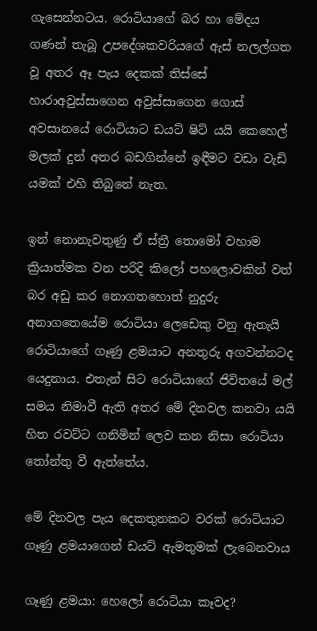ගැසෙන්නටය. රොටියාගේ බර හා මේදය ගණන් තැබූ උපදේශකවරියගේ ඇස් නලල්ගත වූ අතර ඈ පැය දෙකක් තිස්සේ හාරාඅවුස්සාගෙන අවුස්සාගෙන ගොස් අවසානයේ රොටියාට ඩයට් ෂිට් යයි කෙහෙල් මලක් දුන් අතර බඩගින්නේ ඉඳීමට වඩා වැඩි යමක් එහි තිබුනේ නැත.

ඉන් නොනැවතුණු ඒ ස්ත්‍රී තොමෝ වහාම ක්‍රියාත්මක වන පරිදි කිලෝ පහලොවකින් වත් බර අඩු කර නොගතහොත් නුදුරු අනාගතෙයේම රොටියා ලෙඩෙකු වනු ඇතැයි රොටියාගේ ගෑණු ළමයාට අනතුරු අගවන්නටද යෙදුනාය. එතැන් සිට රොටියාගේ ජිවිතයේ මල් සමය නිමාවී ඇති අතර මේ දිනවල කනවා යයි හිත රවට්ට ගනිමින් ලෙව කන නිසා රොටියා තෝන්තු වී ඇත්තේය.

මේ දිනවල පැය දෙකතුනකට වරක් රොටියාට ගෑණු ළමයාගෙන් ඩයට් ඇමතුමක් ලැබෙනවාය

ගෑණු ළමයා: හෙලෝ රොටියා කෑවද?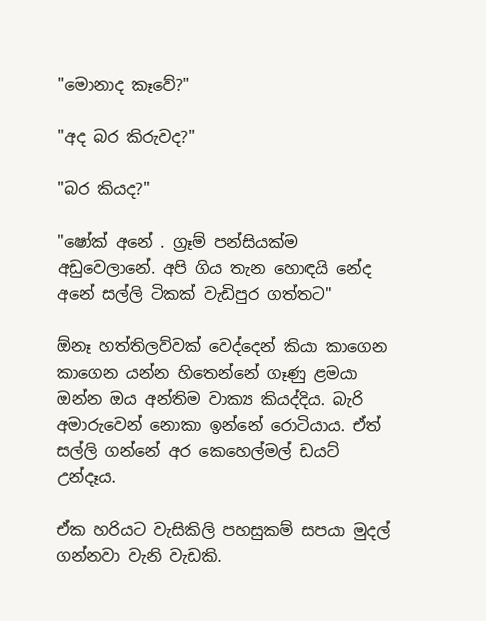"මොනාද කෑවේ?"

"අද බර කිරුවද?"

"බර කියද?"

"ෂෝක් අනේ . ග්‍රෑම් පන්සියක්ම අඩුවෙලානේ. අපි ගිය තැන හොඳයි නේද අනේ සල්ලි ටිකක් වැඩිපුර ගත්තට"

ඕනෑ හත්තිලව්වක් වෙද්දෙන් කියා කාගෙන කාගෙන යන්න හිතෙන්නේ ගෑණු ළමයා ඔන්න ඔය අන්තිම වාක්‍ය කියද්දිය. බැරි අමාරුවෙන් නොකා ඉන්නේ රොටියාය. ඒත් සල්ලි ගන්නේ අර කෙහෙල්මල් ඩයට් උන්දෑය.

ඒක හරියට වැසිකිලි පහසුකම් සපයා මුදල් ගන්නවා වැනි වැඩකි.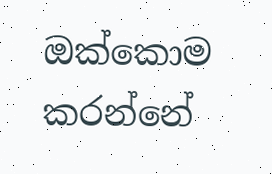ඔක්කොම කරන්නේ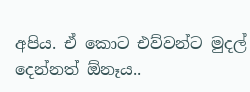අපිය. ඒ කොට එව්වන්ට මුදල් දෙන්නත් ඕනෑය..